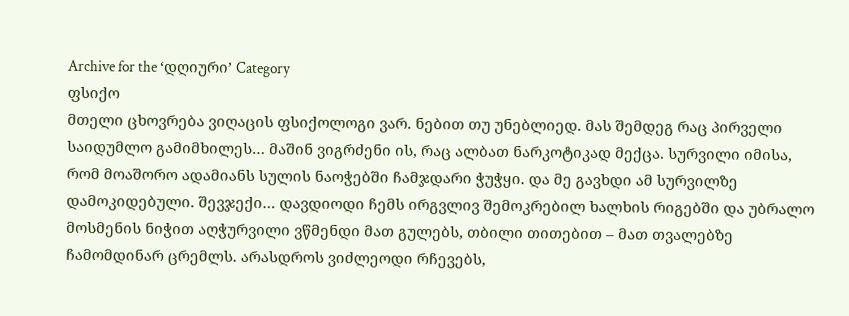Archive for the ‘დღიური’ Category
ფსიქო
მთელი ცხოვრება ვიღაცის ფსიქოლოგი ვარ. ნებით თუ უნებლიედ. მას შემდეგ რაც პირველი საიდუმლო გამიმხილეს… მაშინ ვიგრძენი ის, რაც ალბათ ნარკოტიკად მექცა. სურვილი იმისა, რომ მოაშორო ადამიანს სულის ნაოჭებში ჩამჯდარი ჭუჭყი. და მე გავხდი ამ სურვილზე დამოკიდებული. შევჯექი… დავდიოდი ჩემს ირგვლივ შემოკრებილ ხალხის რიგებში და უბრალო მოსმენის ნიჭით აღჭურვილი ვწმენდი მათ გულებს, თბილი თითებით – მათ თვალებზე ჩამომდინარ ცრემლს. არასდროს ვიძლეოდი რჩევებს,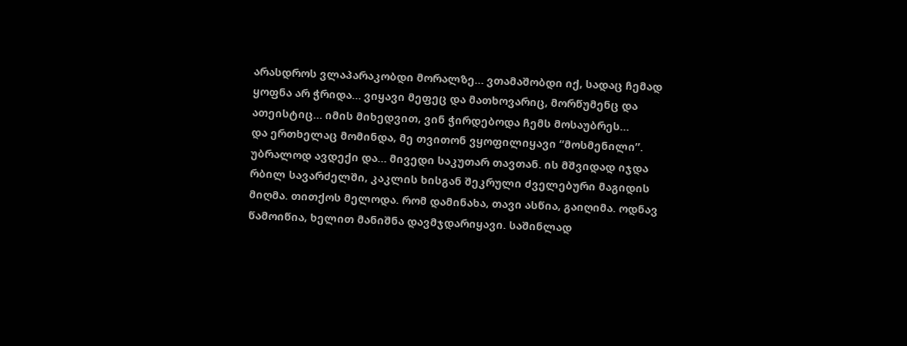არასდროს ვლაპარაკობდი მორალზე… ვთამაშობდი იქ, სადაც ჩემად ყოფნა არ ჭრიდა… ვიყავი მეფეც და მათხოვარიც, მორწუმენც და ათეისტიც… იმის მიხედვით, ვინ ჭირდებოდა ჩემს მოსაუბრეს…
და ერთხელაც მომინდა, მე თვითონ ვყოფილიყავი “მოსმენილი”. უბრალოდ ავდექი და… მივედი საკუთარ თავთან. ის მშვიდად იჯდა რბილ სავარძელში, კაკლის ხისგან შეკრული ძველებური მაგიდის მიღმა. თითქოს მელოდა. რომ დამინახა, თავი ასწია, გაიღიმა. ოდნავ წამოიწია, ხელით მანიშნა დავმჯდარიყავი. საშინლად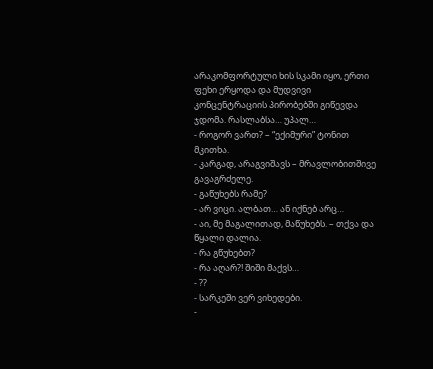არაკომფორტული ხის სკამი იყო, ერთი ფეხი ერყოდა და მუდვივი კონცენტრაციის პირობებში გიწევდა ჯდომა. რასლაბსა… უპალ…
- როგორ ვართ? – “ექიმური” ტონით მკითხა.
- კარგად, არაგვიშავს – მრავლობითშივე გავაგრძელე.
- გაწუხებს რამე?
- არ ვიცი. ალბათ… ან იქნებ არც…
- აი, მე მაგალითად, მაწუხებს. – თქვა და წყალი დალია.
- რა გწუხებთ?
- რა აღარ?! შიში მაქვს…
- ??
- სარკეში ვერ ვიხედები.
-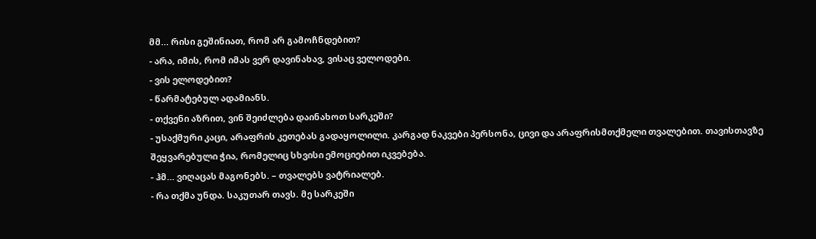მმ… რისი გეშინიათ, რომ არ გამოჩნდებით?
- არა, იმის, რომ იმას ვერ დავინახავ, ვისაც ველოდები.
- ვის ელოდებით?
- წარმატებულ ადამიანს.
- თქვენი აზრით, ვინ შეიძლება დაინახოთ სარკეში?
- უსაქმური კაცი, არაფრის კეთებას გადაყოლილი. კარგად ნაკვები პერსონა, ცივი და არაფრისმთქმელი თვალებით. თავისთავზე შეყვარებული ჭია, რომელიც სხვისი ემოციებით იკვებება.
- ჰმ… ვიღაცას მაგონებს. – თვალებს ვატრიალებ.
- რა თქმა უნდა. საკუთარ თავს. მე სარკეში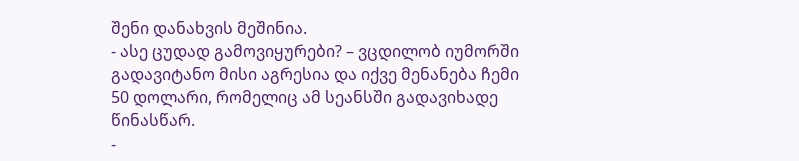შენი დანახვის მეშინია.
- ასე ცუდად გამოვიყურები? – ვცდილობ იუმორში გადავიტანო მისი აგრესია და იქვე მენანება ჩემი 50 დოლარი, რომელიც ამ სეანსში გადავიხადე წინასწარ.
-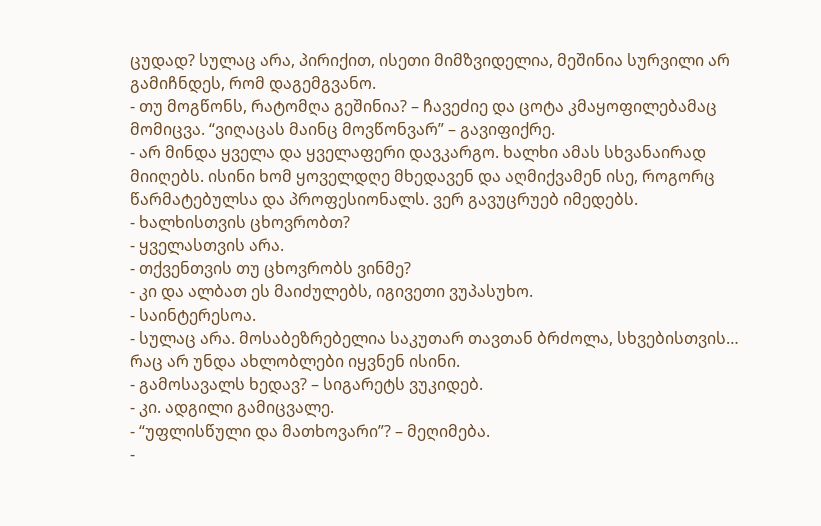ცუდად? სულაც არა, პირიქით, ისეთი მიმზვიდელია, მეშინია სურვილი არ გამიჩნდეს, რომ დაგემგვანო.
- თუ მოგწონს, რატომღა გეშინია? – ჩავეძიე და ცოტა კმაყოფილებამაც მომიცვა. “ვიღაცას მაინც მოვწონვარ” – გავიფიქრე.
- არ მინდა ყველა და ყველაფერი დავკარგო. ხალხი ამას სხვანაირად მიიღებს. ისინი ხომ ყოველდღე მხედავენ და აღმიქვამენ ისე, როგორც წარმატებულსა და პროფესიონალს. ვერ გავუცრუებ იმედებს.
- ხალხისთვის ცხოვრობთ?
- ყველასთვის არა.
- თქვენთვის თუ ცხოვრობს ვინმე?
- კი და ალბათ ეს მაიძულებს, იგივეთი ვუპასუხო.
- საინტერესოა.
- სულაც არა. მოსაბეზრებელია საკუთარ თავთან ბრძოლა, სხვებისთვის… რაც არ უნდა ახლობლები იყვნენ ისინი.
- გამოსავალს ხედავ? – სიგარეტს ვუკიდებ.
- კი. ადგილი გამიცვალე.
- “უფლისწული და მათხოვარი”? – მეღიმება.
-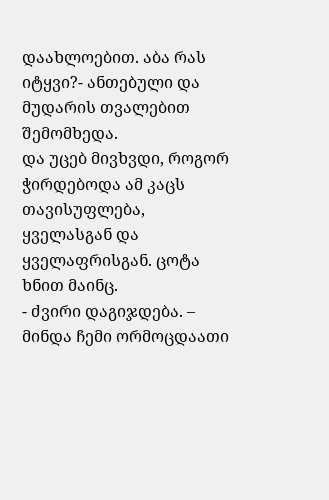დაახლოებით. აბა რას იტყვი?- ანთებული და მუდარის თვალებით შემომხედა.
და უცებ მივხვდი, როგორ ჭირდებოდა ამ კაცს თავისუფლება, ყველასგან და ყველაფრისგან. ცოტა ხნით მაინც.
- ძვირი დაგიჯდება. – მინდა ჩემი ორმოცდაათი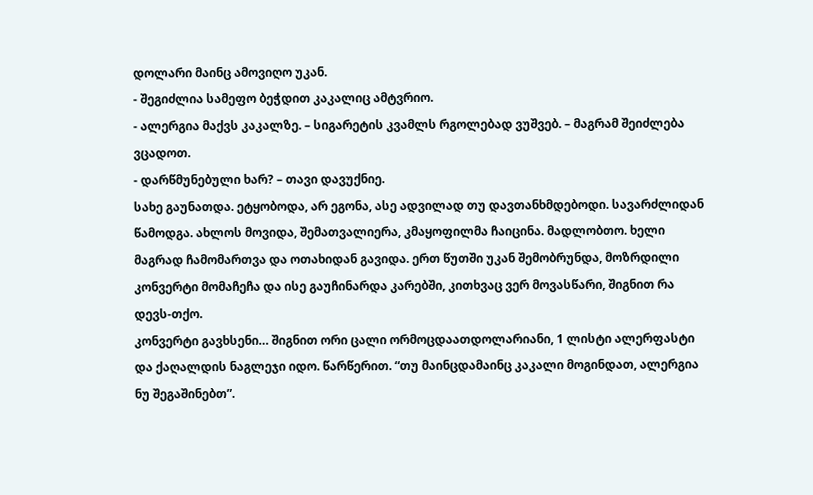დოლარი მაინც ამოვიღო უკან.
- შეგიძლია სამეფო ბეჭდით კაკალიც ამტვრიო.
- ალერგია მაქვს კაკალზე. – სიგარეტის კვამლს რგოლებად ვუშვებ. – მაგრამ შეიძლება ვცადოთ.
- დარწმუნებული ხარ? – თავი დავუქნიე.
სახე გაუნათდა. ეტყობოდა, არ ეგონა, ასე ადვილად თუ დავთანხმდებოდი. სავარძლიდან წამოდგა. ახლოს მოვიდა, შემათვალიერა, კმაყოფილმა ჩაიცინა. მადლობთო. ხელი მაგრად ჩამომართვა და ოთახიდან გავიდა. ერთ წუთში უკან შემობრუნდა, მოზრდილი კონვერტი მომაჩეჩა და ისე გაუჩინარდა კარებში, კითხვაც ვერ მოვასწარი, შიგნით რა დევს-თქო.
კონვერტი გავხსენი… შიგნით ორი ცალი ორმოცდაათდოლარიანი, 1 ლისტი ალერფასტი და ქაღალდის ნაგლეჯი იდო. წარწერით. “თუ მაინცდამაინც კაკალი მოგინდათ, ალერგია ნუ შეგაშინებთ”.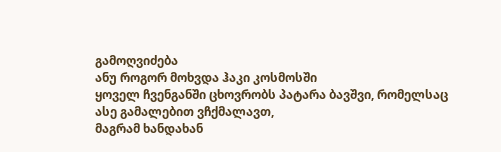გამოღვიძება
ანუ როგორ მოხვდა ჰაკი კოსმოსში
ყოველ ჩვენგანში ცხოვრობს პატარა ბავშვი, რომელსაც ასე გამალებით ვჩქმალავთ,
მაგრამ ხანდახან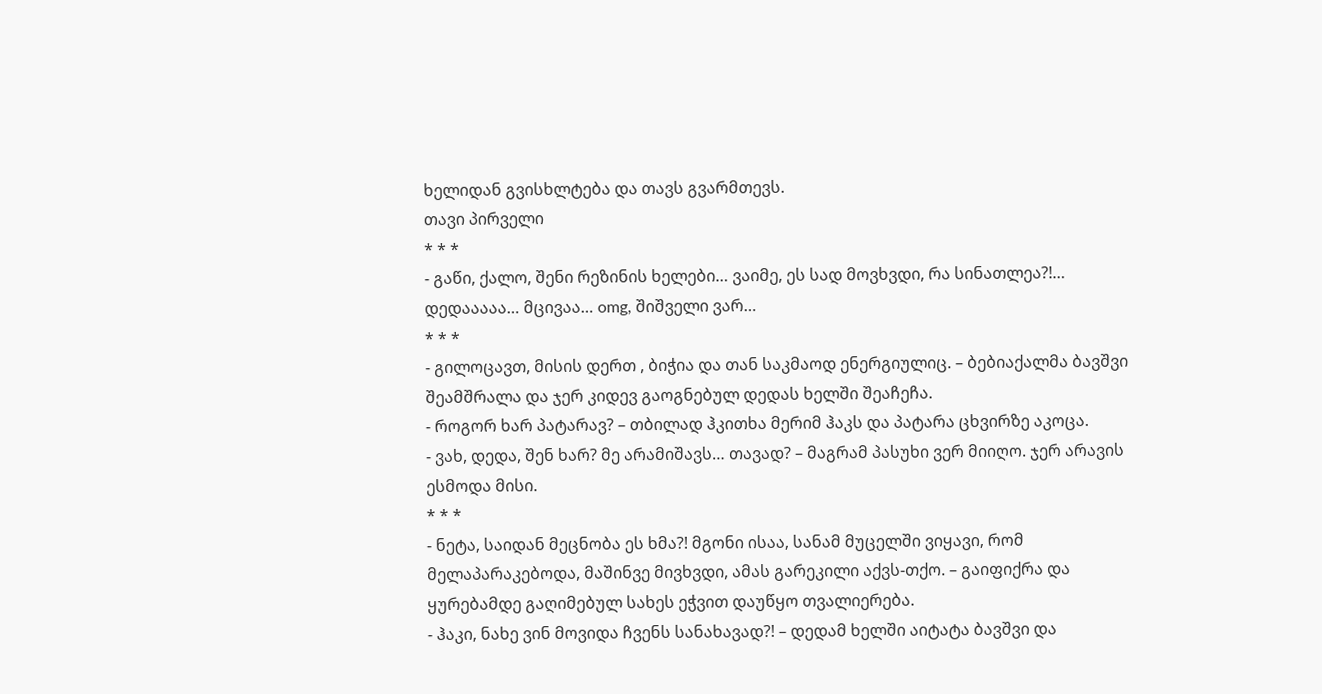ხელიდან გვისხლტება და თავს გვარმთევს.
თავი პირველი
* * *
- გაწი, ქალო, შენი რეზინის ხელები… ვაიმე, ეს სად მოვხვდი, რა სინათლეა?!… დედააააა… მცივაა… omg, შიშველი ვარ…
* * *
- გილოცავთ, მისის დერთ , ბიჭია და თან საკმაოდ ენერგიულიც. – ბებიაქალმა ბავშვი შეამშრალა და ჯერ კიდევ გაოგნებულ დედას ხელში შეაჩეჩა.
- როგორ ხარ პატარავ? – თბილად ჰკითხა მერიმ ჰაკს და პატარა ცხვირზე აკოცა.
- ვახ, დედა, შენ ხარ? მე არამიშავს… თავად? – მაგრამ პასუხი ვერ მიიღო. ჯერ არავის ესმოდა მისი.
* * *
- ნეტა, საიდან მეცნობა ეს ხმა?! მგონი ისაა, სანამ მუცელში ვიყავი, რომ მელაპარაკებოდა, მაშინვე მივხვდი, ამას გარეკილი აქვს-თქო. – გაიფიქრა და ყურებამდე გაღიმებულ სახეს ეჭვით დაუწყო თვალიერება.
- ჰაკი, ნახე ვინ მოვიდა ჩვენს სანახავად?! – დედამ ხელში აიტატა ბავშვი და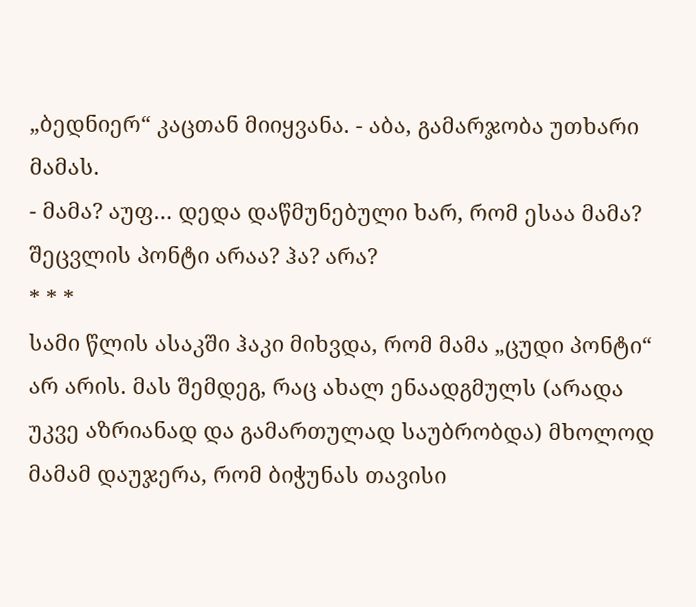„ბედნიერ“ კაცთან მიიყვანა. - აბა, გამარჯობა უთხარი მამას.
- მამა? აუფ… დედა დაწმუნებული ხარ, რომ ესაა მამა? შეცვლის პონტი არაა? ჰა? არა?
* * *
სამი წლის ასაკში ჰაკი მიხვდა, რომ მამა „ცუდი პონტი“ არ არის. მას შემდეგ, რაც ახალ ენაადგმულს (არადა უკვე აზრიანად და გამართულად საუბრობდა) მხოლოდ მამამ დაუჯერა, რომ ბიჭუნას თავისი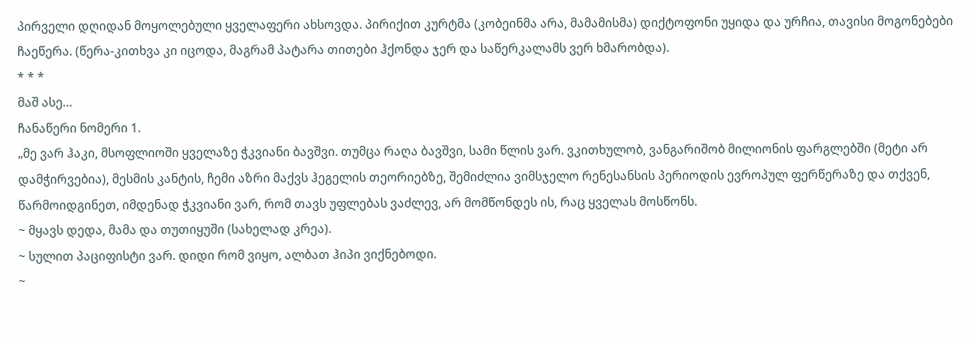პირველი დღიდან მოყოლებული ყველაფერი ახსოვდა. პირიქით კურტმა (კობეინმა არა, მამამისმა) დიქტოფონი უყიდა და ურჩია, თავისი მოგონებები ჩაეწერა. (წერა-კითხვა კი იცოდა, მაგრამ პატარა თითები ჰქონდა ჯერ და საწერკალამს ვერ ხმარობდა).
* * *
მაშ ასე…
ჩანაწერი ნომერი 1.
„მე ვარ ჰაკი, მსოფლიოში ყველაზე ჭკვიანი ბავშვი. თუმცა რაღა ბავშვი, სამი წლის ვარ. ვკითხულობ, ვანგარიშობ მილიონის ფარგლებში (მეტი არ დამჭირვებია), მესმის კანტის, ჩემი აზრი მაქვს ჰეგელის თეორიებზე, შემიძლია ვიმსჯელო რენესანსის პერიოდის ევროპულ ფერწერაზე და თქვენ, წარმოიდგინეთ, იმდენად ჭკვიანი ვარ, რომ თავს უფლებას ვაძლევ, არ მომწონდეს ის, რაც ყველას მოსწონს.
~ მყავს დედა, მამა და თუთიყუში (სახელად კრეა).
~ სულით პაციფისტი ვარ. დიდი რომ ვიყო, ალბათ ჰიპი ვიქნებოდი.
~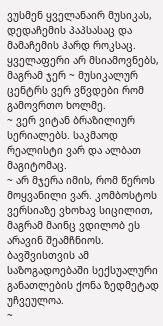ვუსმენ ყველანაირ მუსიკას, დედაჩემის პაპსასაც და მამაჩემის ჰარდ როკსაც. ყველაფერი არ მსიამოვნებს, მაგრამ ჯერ ~ მუსიკალურ ცენტრს ვერ ვწვდები რომ გამოვრთო ხოლმე.
~ ვერ ვიტან ბრაზილიურ სერიალებს. საკმაოდ რეალისტი ვარ და ალბათ მაგიტომაც.
~ არ მჯერა იმის, რომ წეროს მოყვანილი ვარ. კომბოსტოს ვერსიაზე ვხოხავ სიცილით, მაგრამ მაინც ვდილობ ეს არავინ შეამჩნიოს. ბავშვისთვის ამ საზოგადოებაში სექსუალური განათლების ქონა ზედმეტად უჩვეულოა.
~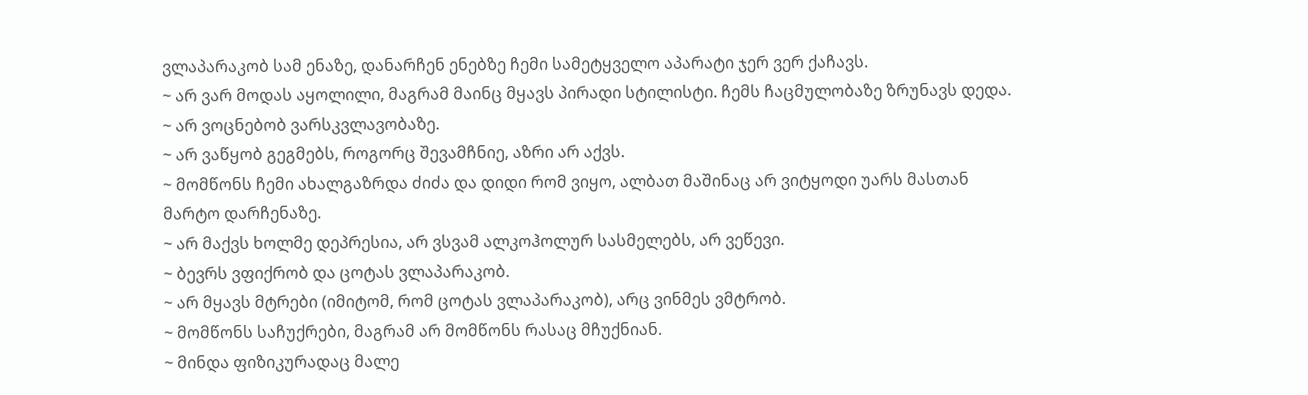ვლაპარაკობ სამ ენაზე, დანარჩენ ენებზე ჩემი სამეტყველო აპარატი ჯერ ვერ ქაჩავს.
~ არ ვარ მოდას აყოლილი, მაგრამ მაინც მყავს პირადი სტილისტი. ჩემს ჩაცმულობაზე ზრუნავს დედა.
~ არ ვოცნებობ ვარსკვლავობაზე.
~ არ ვაწყობ გეგმებს, როგორც შევამჩნიე, აზრი არ აქვს.
~ მომწონს ჩემი ახალგაზრდა ძიძა და დიდი რომ ვიყო, ალბათ მაშინაც არ ვიტყოდი უარს მასთან მარტო დარჩენაზე.
~ არ მაქვს ხოლმე დეპრესია, არ ვსვამ ალკოჰოლურ სასმელებს, არ ვეწევი.
~ ბევრს ვფიქრობ და ცოტას ვლაპარაკობ.
~ არ მყავს მტრები (იმიტომ, რომ ცოტას ვლაპარაკობ), არც ვინმეს ვმტრობ.
~ მომწონს საჩუქრები, მაგრამ არ მომწონს რასაც მჩუქნიან.
~ მინდა ფიზიკურადაც მალე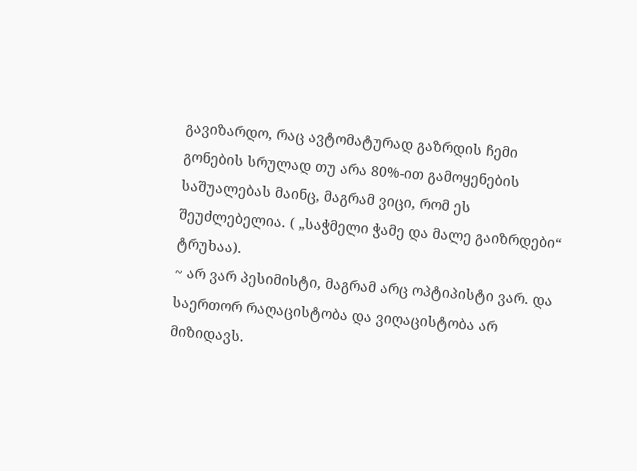გავიზარდო, რაც ავტომატურად გაზრდის ჩემი გონების სრულად თუ არა 80%-ით გამოყენების საშუალებას მაინც, მაგრამ ვიცი, რომ ეს შეუძლებელია. ( „საჭმელი ჭამე და მალე გაიზრდები“ ტრუხაა).
~ არ ვარ პესიმისტი, მაგრამ არც ოპტიპისტი ვარ. და საერთორ რაღაცისტობა და ვიღაცისტობა არ მიზიდავს.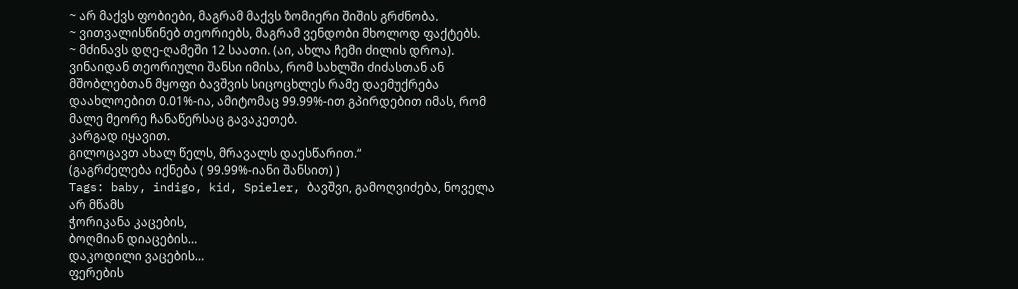~ არ მაქვს ფობიები, მაგრამ მაქვს ზომიერი შიშის გრძნობა.
~ ვითვალისწინებ თეორიებს, მაგრამ ვენდობი მხოლოდ ფაქტებს.
~ მძინავს დღე-ღამეში 12 საათი. (აი, ახლა ჩემი ძილის დროა).
ვინაიდან თეორიული შანსი იმისა, რომ სახლში ძიძასთან ან მშობლებთან მყოფი ბავშვის სიცოცხლეს რამე დაემუქრება დაახლოებით 0.01%-ია, ამიტომაც 99.99%-ით გპირდებით იმას, რომ მალე მეორე ჩანაწერსაც გავაკეთებ.
კარგად იყავით.
გილოცავთ ახალ წელს, მრავალს დაესწარით.“
(გაგრძელება იქნება ( 99.99%-იანი შანსით) )
Tags: baby, indigo, kid, Spieler, ბავშვი, გამოღვიძება, ნოველა
არ მწამს
ჭორიკანა კაცების,
ბოღმიან დიაცების…
დაკოდილი ვაცების…
ფერების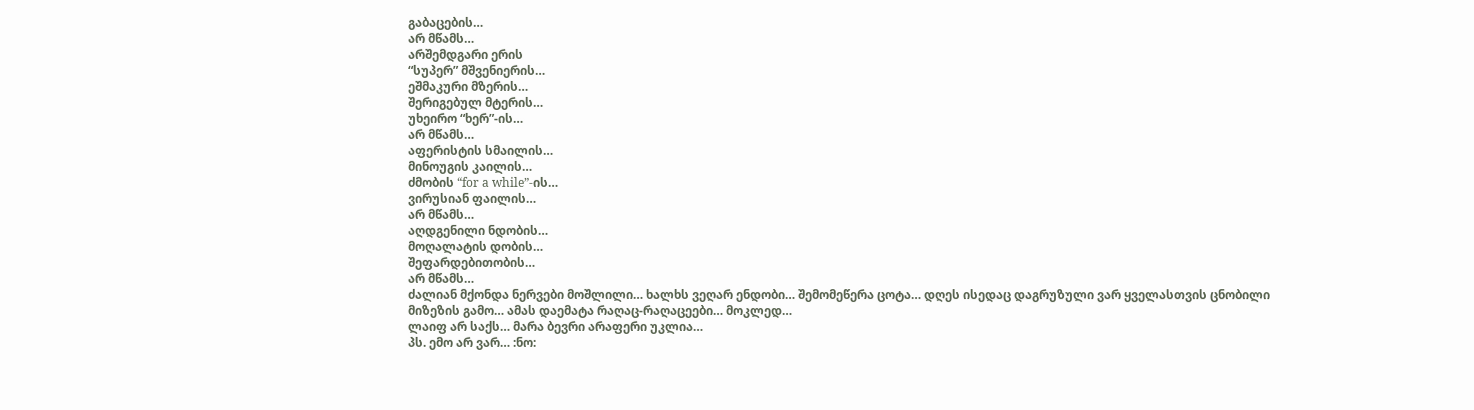გაბაცების…
არ მწამს…
არშემდგარი ერის
“სუპერ” მშვენიერის…
ეშმაკური მზერის…
შერიგებულ მტერის…
უხეირო “ხერ”-ის…
არ მწამს…
აფერისტის სმაილის…
მინოუგის კაილის…
ძმობის “for a while”-ის…
ვირუსიან ფაილის…
არ მწამს…
აღდგენილი ნდობის…
მოღალატის დობის…
შეფარდებითობის…
არ მწამს…
ძალიან მქონდა ნერვები მოშლილი… ხალხს ვეღარ ენდობი… შემომეწერა ცოტა… დღეს ისედაც დაგრუზული ვარ ყველასთვის ცნობილი მიზეზის გამო… ამას დაემატა რაღაც-რაღაცეები… მოკლედ…
ლაიფ არ საქს… მარა ბევრი არაფერი უკლია…
პს. ემო არ ვარ… :ნო: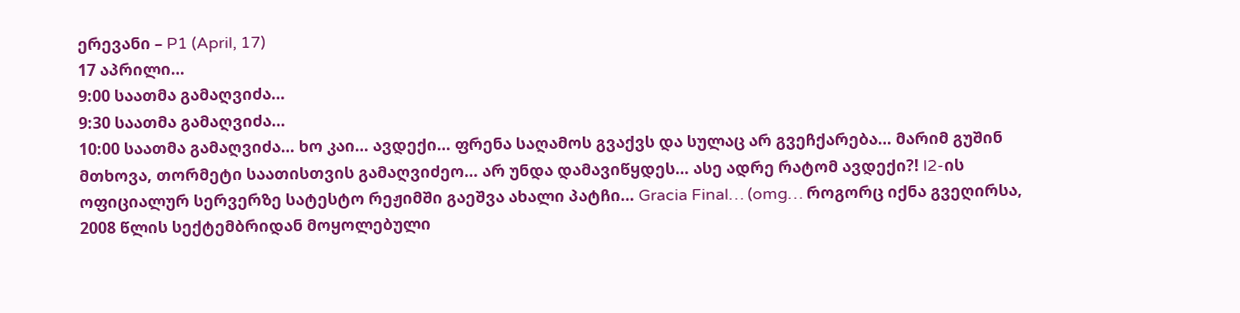ერევანი – P1 (April, 17)
17 აპრილი…
9:00 საათმა გამაღვიძა…
9:30 საათმა გამაღვიძა…
10:00 საათმა გამაღვიძა… ხო კაი… ავდექი… ფრენა საღამოს გვაქვს და სულაც არ გვეჩქარება… მარიმ გუშინ მთხოვა, თორმეტი საათისთვის გამაღვიძეო… არ უნდა დამავიწყდეს… ასე ადრე რატომ ავდექი?! l2-ის ოფიციალურ სერვერზე სატესტო რეჟიმში გაეშვა ახალი პატჩი… Gracia Final… (omg… როგორც იქნა გვეღირსა, 2008 წლის სექტემბრიდან მოყოლებული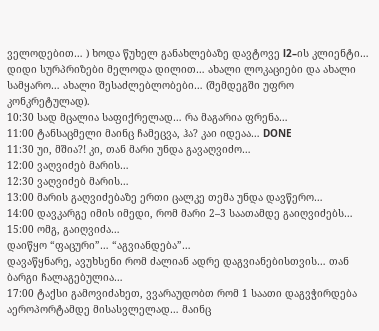ველოდებით… ) ხოდა წუხელ განახლებაზე დავტოვე l2–ის კლიენტი… დიდი სურპრიზები მელოდა დილით… ახალი ლოკაციები და ახალი სამყარო… ახალი შესაძლებლობები… (შემდეგში უფრო კონკრეტულად).
10:30 სად მცალია საფიქრელად… რა მაგარია ფრენა…
11:00 ტანსაცმელი მაინც ჩამეცვა, ჰა? კაი იდეაა… DONE
11:30 უი, მშია?! კი, თან მარი უნდა გავაღვიძო…
12:00 ვაღვიძებ მარის…
12:30 ვაღვიძებ მარის…
13:00 მარის გაღვიძებაზე ერთი ცალკე თემა უნდა დავწერო…
14:00 დავკარგე იმის იმედი, რომ მარი 2–3 საათამდე გაიღვიძებს…
15:00 ომგ, გაიღვიძა…
დაიწყო “ფაცური”… “აგვიანდება”…
დავაწყნარე, ავუხსენი რომ ძალიან ადრე დაგვიანებისთვის… თან ბარგი ჩალაგებულია…
17:00 ტაქსი გამოვიძახეთ, ვვარაუდობთ რომ 1 საათი დაგვჭირდება აეროპორტამდე მისასვლელად… მაინც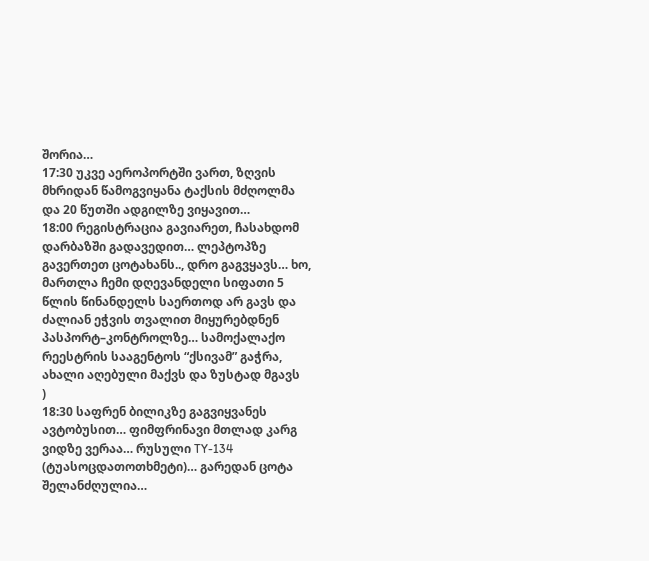შორია…
17:30 უკვე აეროპორტში ვართ, ზღვის მხრიდან წამოგვიყანა ტაქსის მძღოლმა და 20 წუთში ადგილზე ვიყავით…
18:00 რეგისტრაცია გავიარეთ, ჩასახდომ დარბაზში გადავედით… ლეპტოპზე გავერთეთ ცოტახანს.., დრო გაგვყავს… ხო, მართლა ჩემი დღევანდელი სიფათი 5 წლის წინანდელს საერთოდ არ გავს და ძალიან ეჭვის თვალით მიყურებდნენ პასპორტ–კონტროლზე… სამოქალაქო რეესტრის სააგენტოს “ქსივამ” გაჭრა, ახალი აღებული მაქვს და ზუსტად მგავს
)
18:30 საფრენ ბილიკზე გაგვიყვანეს ავტობუსით… ფიმფრინავი მთლად კარგ ვიდზე ვერაა… რუსული TY-134 (ტუასოცდათოთხმეტი)… გარედან ცოტა შელანძღულია…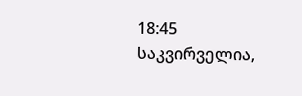18:45 საკვირველია,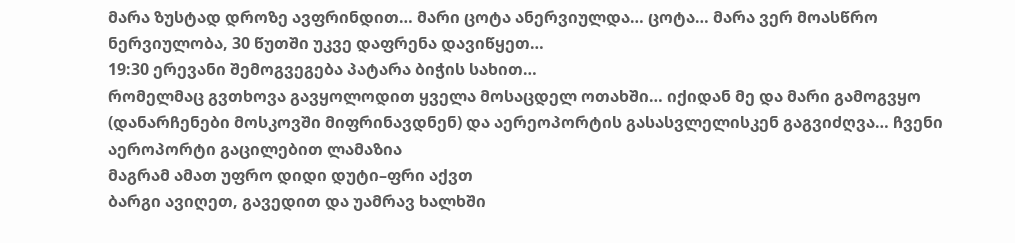მარა ზუსტად დროზე ავფრინდით… მარი ცოტა ანერვიულდა… ცოტა… მარა ვერ მოასწრო ნერვიულობა, 30 წუთში უკვე დაფრენა დავიწყეთ…
19:30 ერევანი შემოგვეგება პატარა ბიჭის სახით…
რომელმაც გვთხოვა გავყოლოდით ყველა მოსაცდელ ოთახში… იქიდან მე და მარი გამოგვყო (დანარჩენები მოსკოვში მიფრინავდნენ) და აერეოპორტის გასასვლელისკენ გაგვიძღვა… ჩვენი აეროპორტი გაცილებით ლამაზია
მაგრამ ამათ უფრო დიდი დუტი–ფრი აქვთ
ბარგი ავიღეთ, გავედით და უამრავ ხალხში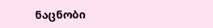ნაცნობი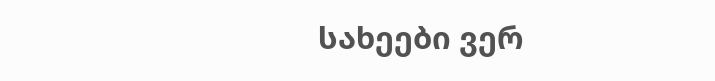სახეები ვერ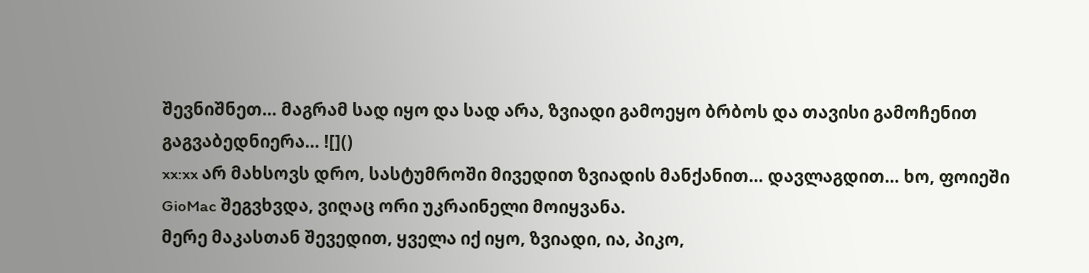შევნიშნეთ… მაგრამ სად იყო და სად არა, ზვიადი გამოეყო ბრბოს და თავისი გამოჩენით გაგვაბედნიერა… ![]()
xx:xx არ მახსოვს დრო, სასტუმროში მივედით ზვიადის მანქანით… დავლაგდით… ხო, ფოიეში GioMac შეგვხვდა, ვიღაც ორი უკრაინელი მოიყვანა.
მერე მაკასთან შევედით, ყველა იქ იყო, ზვიადი, ია, პიკო,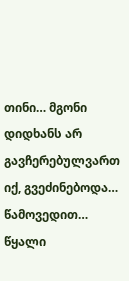თინი… მგონი დიდხანს არ გავჩერებულვართ იქ, გვეძინებოდა… წამოვედით… წყალი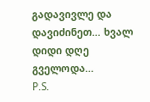გადავივლე და დავიძინეთ… ხვალ დიდი დღე გველოდა…
P.S.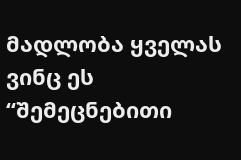მადლობა ყველას ვინც ეს “შემეცნებითი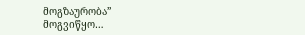მოგზაურობა” მოგვიწყო…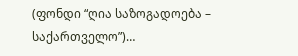(ფონდი “ღია საზოგადოება – საქართველო”)…